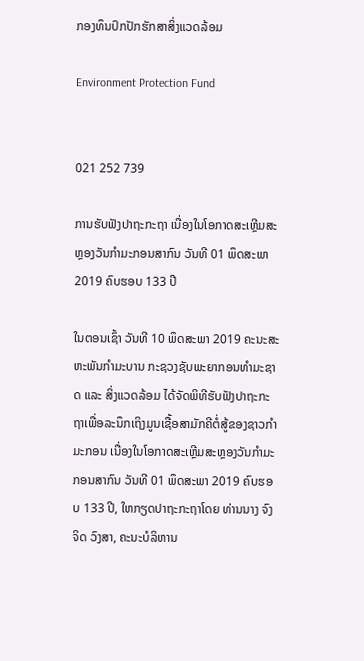ກອງທຶນປົກປັກຮັກສາສິ່ງແວດລ້ອມ

Environment Protection Fund


021 252 739

ການຮັບຟັງປາຖະກະຖາ ເນື່ອງໃນໂອກາດສະເຫຼີມສະຫຼອງວັນກໍາມະກອນສາກົນ ວັນທີ 01 ພຶດສະພາ 2019 ຄົບຮອບ 133 ປີ

ໃນຕອນເຊົ້າ ວັນທີ 10 ພຶດສະພາ 2019 ຄະນະສະຫະພັນກໍາມະບານ ກະຊວງຊັບພະຍາກອນທໍາມະຊາດ ແລະ ສິ່ງແວດລ້ອມ ໄດ້ຈັດພິທີຮັບຟັງປາຖະກະຖາເພື່ອລະນຶກເຖິງມູນເຊື້ອສາມັກຄີຕໍ່ສູ້ຂອງຊາວກໍາມະກອນ ເນື່ອງໃນໂອກາດສະເຫຼີມສະຫຼອງວັນກໍາມະກອນສາກົນ ວັນທີ 01 ພຶດສະພາ 2019 ຄົບຮອບ 133 ປີ, ໃຫກຽດປາຖະກະຖາໂດຍ ທ່ານນາງ ຈົງຈິດ ວົງສາ, ຄະນະບໍລິຫານ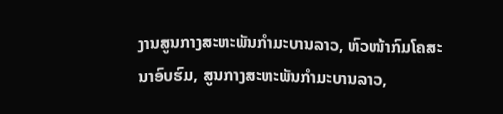ງານສູນກາງສະຫະພັນກໍາມະບານລາວ, ຫົວໜ້າກົມໂຄສະນາອົບຮົມ, ສູນກາງສະຫະພັນກໍາມະບານລາວ,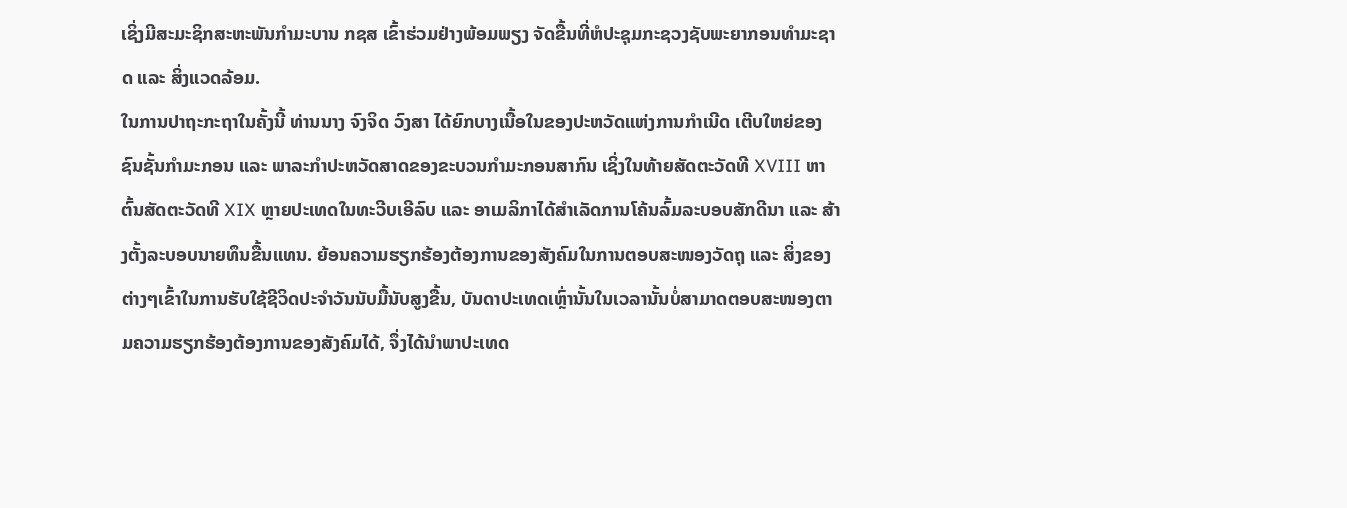ເຊິ່ງມີສະມະຊິກສະຫະພັນກໍາມະບານ ກຊສ ເຂົ້າຮ່ວມຢ່າງພ້ອມພຽງ ຈັດຂື້ນທີ່ຫໍປະຊຸມກະຊວງຊັບພະຍາກອນທໍາມະຊາດ ແລະ ສິ່ງແວດລ້ອມ.
ໃນການປາຖະກະຖາໃນຄັ້ງນີ້ ທ່ານນາງ ຈົງຈິດ ວົງສາ ໄດ້ຍົກບາງເນື້ອໃນຂອງປະຫວັດແຫ່ງການກໍາເນີດ ເຕີບໃຫຍ່ຂອງຊົນຊັ້ນກໍາມະກອນ ແລະ ພາລະກໍາປະຫວັດສາດຂອງຂະບວນກໍາມະກອນສາກົນ ເຊິ່ງໃນທ້າຍສັດຕະວັດທີ XVIII ຫາຕົ້ນສັດຕະວັດທີ XIX ຫຼາຍປະເທດໃນທະວີບເອີລົບ ແລະ ອາເມລິກາໄດ້ສໍາເລັດການໂຄ້ນລົ້ມລະບອບສັກດີນາ ແລະ ສ້າງຕັ້ງລະບອບນາຍທຶນຂື້ນແທນ. ຍ້ອນຄວາມຮຽກຮ້ອງຕ້ອງການຂອງສັງຄົມໃນການຕອບສະໜອງວັດຖຸ ແລະ ສິ່ງຂອງຕ່າງໆເຂົ້າໃນການຮັບໃຊ້ຊີວິດປະຈໍາວັນນັບມື້ນັບສູງຂື້ນ, ບັນດາປະເທດເຫຼົ່ານັ້ນໃນເວລານັ້ນບໍ່ສາມາດຕອບສະໜອງຕາມຄວາມຮຽກຮ້ອງຕ້ອງການຂອງສັງຄົມໄດ້, ຈຶ່ງໄດ້ນໍາພາປະເທດ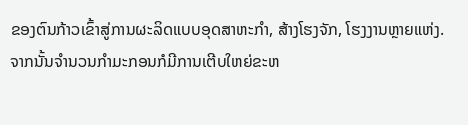ຂອງຕົນກ້າວເຂົ້າສູ່ການຜະລິດແບບອຸດສາຫະກໍາ, ສ້າງໂຮງຈັກ, ໂຮງງານຫຼາຍແຫ່ງ. ຈາກນັ້ນຈໍານວນກໍາມະກອນກໍມີການເຕີບໃຫຍ່ຂະຫ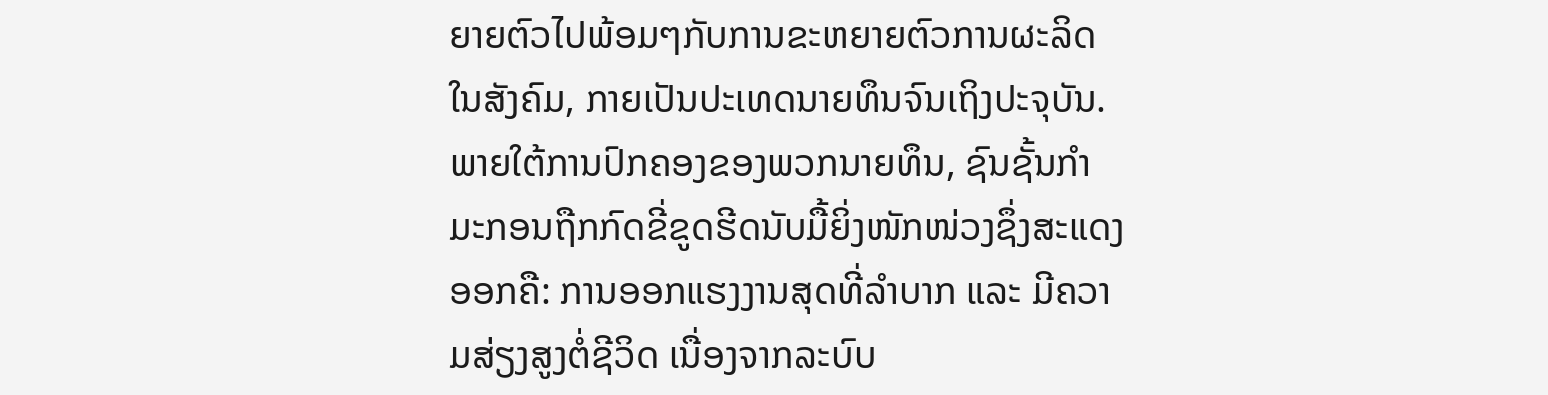ຍາຍຕົວໄປພ້ອມໆກັບການຂະຫຍາຍຕົວການຜະລິດໃນສັງຄົມ, ກາຍເປັນປະເທດນາຍທຶນຈົນເຖິງປະຈຸບັນ. ພາຍໃຕ້ການປົກຄອງຂອງພວກນາຍທຶນ, ຊົນຊັ້ນກໍາມະກອນຖືກກົດຂີ່ຂູດຮີດນັບມື້ຍິ່ງໜັກໜ່ວງຊຶ່ງສະແດງອອກຄື: ການອອກແຮງງານສຸດທີ່ລໍາບາກ ແລະ ມີຄວາມສ່ຽງສູງຕໍ່ຊີວິດ ເນື່ອງຈາກລະບົບ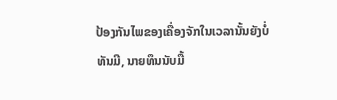ປ້ອງກັນໄພຂອງເຄື່ອງຈັກໃນເວລານັ້ນຍັງບໍ່ທັນມີ, ນາຍທຶນນັບມື້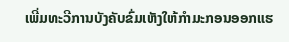ເພີ່ມທະວີການບັງຄັບຂົ່ມເຫັງໃຫ້ກໍາມະກອນອອກແຮ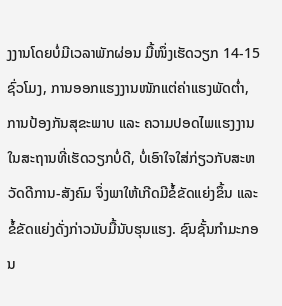ງງານໂດຍບໍ່ມີເວລາພັກຜ່ອນ ມື້ໜຶ່ງເຮັດວຽກ 14-15 ຊົ່ວໂມງ, ການອອກແຮງງານໜັກແຕ່ຄ່າແຮງພັດຕໍ່າ, ການປ້ອງກັນສຸຂະພາບ ແລະ ຄວາມປອດໄພແຮງງານໃນສະຖານທີ່ເຮັດວຽກບໍ່ດີ, ບໍ່ເອົາໃຈໃສ່ກ່ຽວກັບສະຫວັດດີການ-ສັງຄົມ ຈຶ່ງພາໃຫ້ເກີດມີຂໍ້ຂັດແຍ່ງຂຶ້ນ ແລະ ຂໍ້ຂັດແຍ່ງດັ່ງກ່າວນັບມື້ນັບຮຸນແຮງ. ຊົນຊັ້ນກໍາມະກອນ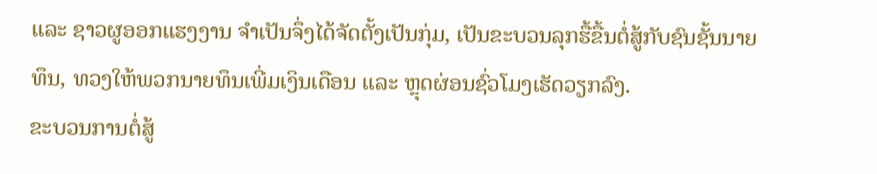ແລະ ຊາວຜູອອກແຮງງານ ຈໍາເປັນຈຶ່ງໄດ້ຈັດຕັ້ງເປັນກຸ່ມ, ເປັນຂະບວນລຸກຮື້ຂື້ນຕໍ່ສູ້ກັບຊົນຊັ້ນນາຍທຶນ, ທວງໃຫ້ພວກນາຍທຶນເພີ່ມເງິນເດືອນ ແລະ ຫຼຸດຜ່ອນຊົ່ວໂມງເຮັດວຽກລົງ.
ຂະບວນການຕໍ່ສູ້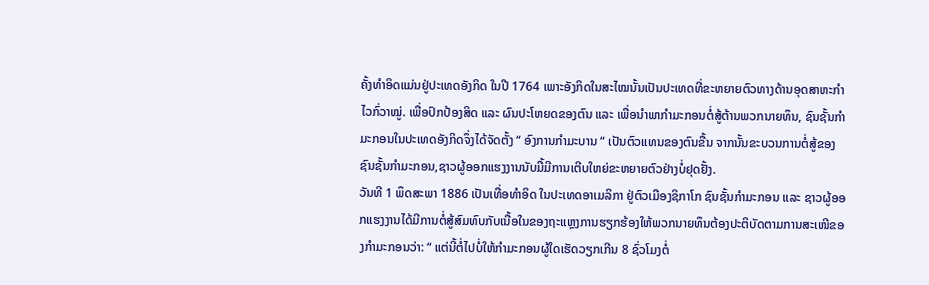ຄັ້ງທໍາອິດແມ່ນຢູ່ປະເທດອັງກິດ ໃນປີ 1764 ເພາະອັງກິດໃນສະໄໝນັ້ນເປັນປະເທດທີ່ຂະຫຍາຍຕົວທາງດ້ານອຸດສາຫະກໍາໄວກົ່ວາໝູ່. ເພື່ອປົກປ້ອງສິດ ແລະ ຜົນປະໂຫຍດຂອງຕົນ ແລະ ເພື່ອນໍາພາກໍາມະກອນຕໍ່ສູ້ຕ້ານພວກນາຍທຶນ, ຊົນຊັ້ນກໍາມະກອນໃນປະເທດອັງກິດຈຶ່ງໄດ້ຈັດຕັ້ງ “ ອົງການກໍາມະບານ “ ເປັນຕົວແທນຂອງຕົນຂື້ນ ຈາກນັ້ນຂະບວນການຕໍ່ສູ້ຂອງຊົນຊັ້ນກໍາມະກອນ,ຊາວຜູ້ອອກແຮງງານນັບມື້ມີການເຕີບໃຫຍ່ຂະຫຍາຍຕົວຢ່າງບໍ່ຢຸດຢັ້ງ.
ວັນທີ 1 ພຶດສະພາ 1886 ເປັນເທື່ອທໍາອິດ ໃນປະເທດອາເມລິກາ ຢູ່ຕົວເມືອງຊິກາໂກ ຊົນຊັ້ນກໍາມະກອນ ແລະ ຊາວຜູ້ອອກແຮງງານໄດ້ມີການຕໍ່ສູ້ສົມທົບກັບເນື້ອໃນຂອງຖະແຫຼງການຮຽກຮ້ອງໃຫ້ພວກນາຍທຶນຕ້ອງປະຕິບັດຕາມການສະເໜີຂອງກໍາມະກອນວ່າ: “ ແຕ່ນີ້ຕໍ່ໄປບໍ່ໃຫ້ກໍາມະກອນຜູ້ໃດເຮັດວຽກເກີນ 8 ຊົ່ວໂມງຕໍ່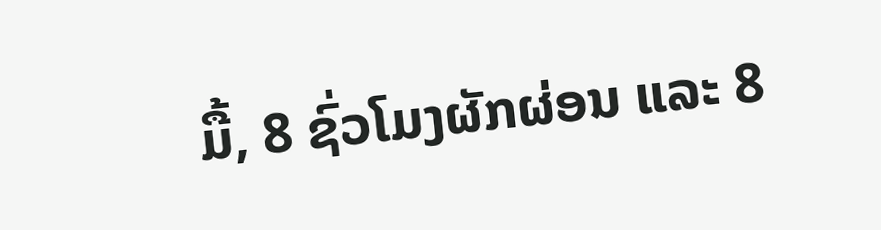ມື້, 8 ຊົ່ວໂມງຜັກຜ່ອນ ແລະ 8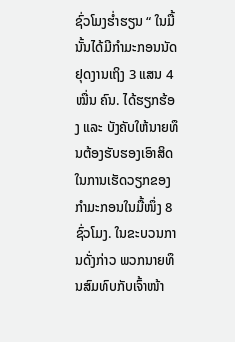ຊົ່ວໂມງຮໍ່າຮຽນ “ ໃນມື້ນັ້ນໄດ້ມີກໍາມະກອນນັດຢຸດງານເຖິງ 3 ແສນ 4 ໝື່ນ ຄົນ. ໄດ້ຮຽກຮ້ອງ ແລະ ບັງຄັບໃຫ້ນາຍທຶນຕ້ອງຮັບຮອງເອົາສິດໃນການເຮັດວຽກຂອງກໍາມະກອນໃນມື້ໜຶ່ງ 8 ຊົ່ວໂມງ. ໃນຂະບວນການດັ່ງກ່າວ ພວກນາຍທຶນສົມທົບກັບເຈົ້າໜ້າ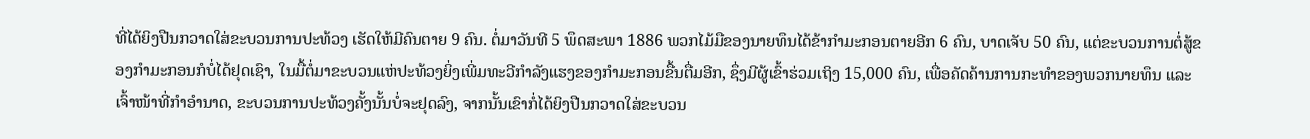ທີ່ໄດ້ຍິງປືນກວາດໃສ່ຂະບວນການປະທ້ວງ ເຮັດໃຫ້ມີຄົນຕາຍ 9 ຄົນ. ຕໍ່ມາວັນທີ 5 ພຶດສະພາ 1886 ພວກໄມ້ມືຂອງນາຍທຶນໄດ້ຂ້າກໍາມະກອນຕາຍອີກ 6 ຄົນ, ບາດເຈັບ 50 ຄົນ, ແຕ່ຂະບວນການຕໍ່ສູ້ຂອງກໍາມະກອນກໍບໍ່ໄດ້ຢຸດເຊົາ, ໃນມື້ຕໍ່ມາຂະບວນແຫ່ປະທ້ວງຍິ່ງເພີ່ມທະວີກໍາລັງແຮງຂອງກໍາມະກອນຂື້ນຕື່ມອີກ, ຊຶ່ງມີຜູ້ເຂົ້າຮ່ວມເຖິງ 15,000 ຄົນ, ເພື່ອຄັດຄ້ານການກະທໍາຂອງພວກນາຍທຶນ ແລະ ເຈົ້າໜ້າທີ່ກໍາອໍານາດ, ຂະບວນການປະທ້ວງຄັ້ງນັ້ນບໍ່ຈະຢຸດລົງ, ຈາກນັ້ນເຂົາກໍ່ໄດ້ຍິງປືນກວາດໃສ່ຂະບວນ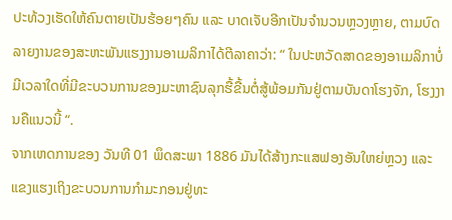ປະທ້ວງເຮັດໃຫ້ຄົນຕາຍເປັນຮ້ອຍໆຄົນ ແລະ ບາດເຈັບອີກເປັນຈໍານວນຫຼວງຫຼາຍ, ຕາມບົດລາຍງານຂອງສະຫະພັນແຮງງານອາເມລິກາໄດ້ຕີລາຄາວ່າ: “ ໃນປະຫວັດສາດຂອງອາເມລິກາບໍ່ມີເວລາໃດທີ່ມີຂະບວນການຂອງມະຫາຊົນລຸກຮື້ຂື້ນຕໍ່ສູ້ພ້ອມກັນຢູ່ຕາມບັນດາໂຮງຈັກ, ໂຮງງານຄືແນວນີ້ “.
ຈາກເຫດການຂອງ ວັນທີ 01 ພຶດສະພາ 1886 ມັນໄດ້ສ້າງກະແສຟອງອັນໃຫຍ່ຫຼວງ ແລະ ແຂງແຮງເຖິງຂະບວນການກໍາມະກອນຢູ່ທະ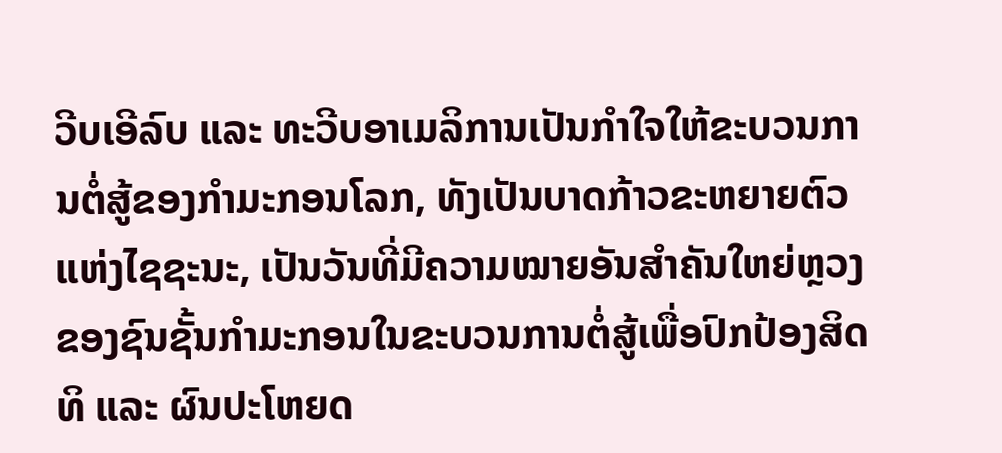ວີບເອີລົບ ແລະ ທະວີບອາເມລິການເປັນກໍາໃຈໃຫ້ຂະບວນການຕໍ່ສູ້ຂອງກໍາມະກອນໂລກ, ທັງເປັນບາດກ້າວຂະຫຍາຍຕົວແຫ່ງໄຊຊະນະ, ເປັນວັນທີ່ມີຄວາມໝາຍອັນສໍາຄັນໃຫຍ່ຫຼວງຂອງຊົນຊັ້ນກໍາມະກອນໃນຂະບວນການຕໍ່ສູ້ເພື່ອປົກປ້ອງສິດທິ ແລະ ຜົນປະໂຫຍດ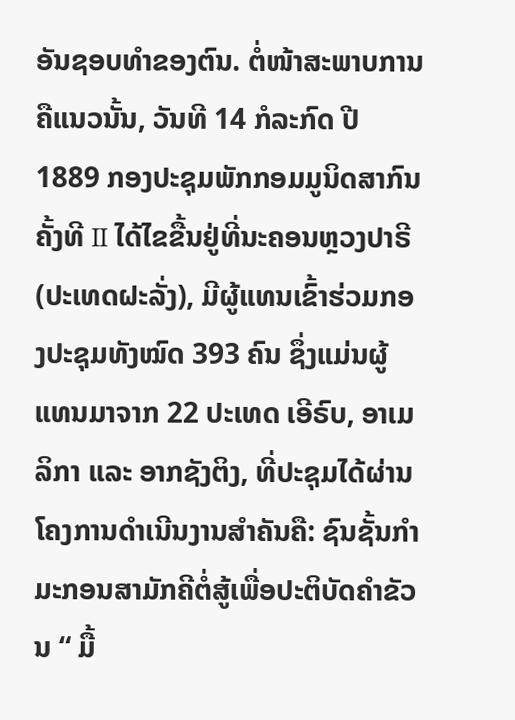ອັນຊອບທໍາຂອງຕົນ. ຕໍ່ໜ້າສະພາບການຄືແນວນັ້ນ, ວັນທີ 14 ກໍລະກົດ ປີ 1889 ກອງປະຊຸມພັກກອມມູນິດສາກົນຄັ້ງທີ II ໄດ້ໄຂຂື້ນຢູ່ທີ່ນະຄອນຫຼວງປາຣີ (ປະເທດຝະລັ່ງ), ມີຜູ້ແທນເຂົ້າຮ່ວມກອງປະຊຸມທັງໝົດ 393 ຄົນ ຊຶ່ງແມ່ນຜູ້ແທນມາຈາກ 22 ປະເທດ ເອີຣົບ, ອາເມລິກາ ແລະ ອາກຊັງຕິງ, ທີ່ປະຊຸມໄດ້ຜ່ານໂຄງການດໍາເນີນງານສໍາຄັນຄື: ຊົນຊັ້ນກໍາມະກອນສາມັກຄີຕໍ່ສູ້ເພື່ອປະຕິບັດຄໍາຂັວນ “ ມື້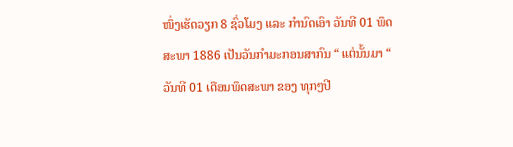ໜຶ່ງເຮັດວຽກ 8 ຊົ່ວໂມງ ແລະ ກໍານົດເອົາ ວັນທີ 01 ພຶດສະພາ 1886 ເປັນວັນກໍາມະກອນສາກົນ “ ແຕ່ນັ້ນມາ “ ວັນທີ 01 ເດືອນພຶດສະພາ ຂອງ ທຸກໆປີ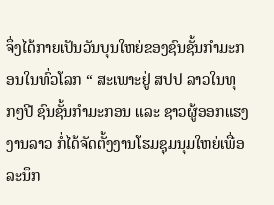ຈຶ່ງໄດ້ກາຍເປັນວັນບຸນໃຫຍ່ຂອງຊົນຊັ້ນກໍາມະກອນໃນທົ່ວໂລກ “ ສະເພາະຢູ່ ສປປ ລາວໃນທຸກໆປີ ຊົນຊັ້ນກໍາມະກອນ ແລະ ຊາວຜູ້ອອກແຮງງານລາວ ກໍ່ໄດ້ຈັດຕັ້ງງານໂຮມຊຸມນຸມໃຫຍ່ເພື່ອລະນຶກ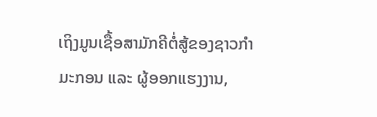ເຖິງມູນເຊື້ອສາມັກຄີຕໍ່ສູ້ຂອງຊາວກໍາມະກອນ ແລະ ຜູ້ອອກແຮງງານ,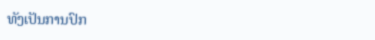ທັງເປັນການປົກ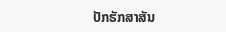ປັກຮັກສາສັນ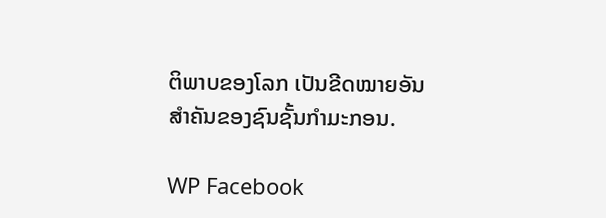ຕິພາບຂອງໂລກ ເປັນຂີດໝາຍອັນສໍາຄັນຂອງຊົນຊັ້ນກໍາມະກອນ.

WP Facebook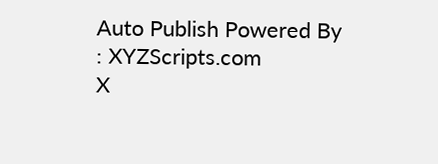Auto Publish Powered By : XYZScripts.com
X